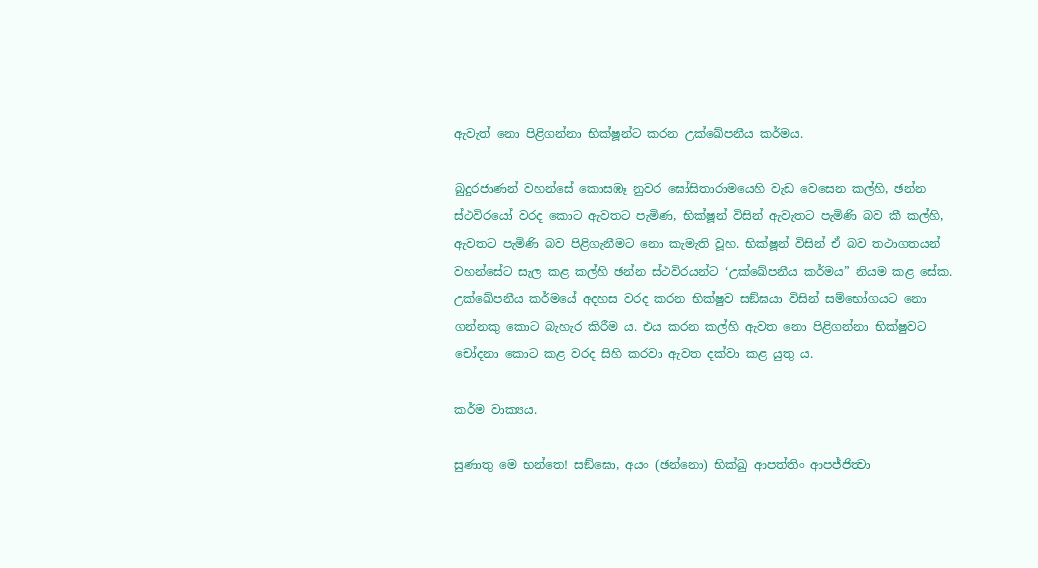ඇවැත් නො පිළිගන්නා භික්ෂූන්ට කරන උක්ඛේපනීය කර්මය.

බුදුරජාණන් වහන්සේ කොසඹෑ නුවර ඝෝසිතාරාමයෙහි වැඩ වෙසෙන කල්හි, ඡන්න ස්ථවිරයෝ වරද කොට ඇවතට පැමිණ, භික්ෂූන් විසින් ඇවැතට පැමිණි බව කී කල්හි, ඇවතට පැමිණි බව පිළිගැනීමට නො කැමැති වූහ. භික්ෂූන් විසින් ඒ බව තථාගතයන් වහන්සේට සැල කළ කල්හි ඡන්න ස්ථවිරයන්ට ‘උක්ඛේපනීය කර්මය” නියම කළ සේක. උක්ඛේපනීය කර්මයේ අදහස වරද කරන භික්ෂුව සඞ්ඝයා විසින් සම්භෝගයට නො ගන්නකු කොට බැහැර කිරීම ය. එය කරන කල්හි ඇවත නො පිළිගන්නා භික්ෂුවට චෝදනා කොට කළ වරද සිහි කරවා ඇවත දක්වා කළ යුතු ය.

කර්ම වාක්‍යය.

සුණාතු මෙ භන්තෙ! සඞ්ඝො, අයං (ඡන්නො) භික්ඛු ආපත්තිං ආපජ්ජිත්‍වා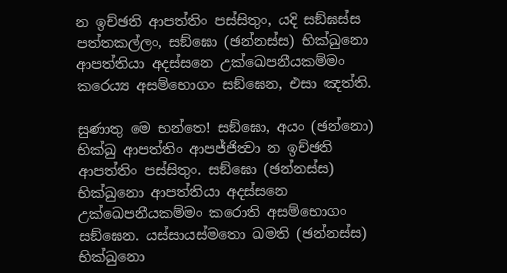න ඉච්ඡති ආපත්තිං පස්සිතුං, යදි සඞ්ඝස්ස පත්තකල්ලං, සඞ්ඝො (ඡන්නස්ස) භික්ඛුනො ආපත්තියා අදස්සනෙ උක්ඛෙපනීයකම්මං කරෙය්‍ය අසම්භොගං සඞ්ඝෙන, එසා ඤත්ති.

සුණාතු මෙ භන්තෙ! සඞ්ඝො, අයං (ඡන්නො) භික්ඛු ආපත්තිං ආපජ්ජිත්‍වා න ඉච්ඡති ආපත්තිං පස්සිතුං. සඞ්ඝො (ඡන්නස්ස) භික්ඛුනො ආපත්තියා අදස්සනෙ උක්ඛෙපනීයකම්මං කරොති අසම්භොගං සඞ්ඝෙන. යස්සායස්මතො ඛමති (ඡන්නස්ස) භික්ඛුනො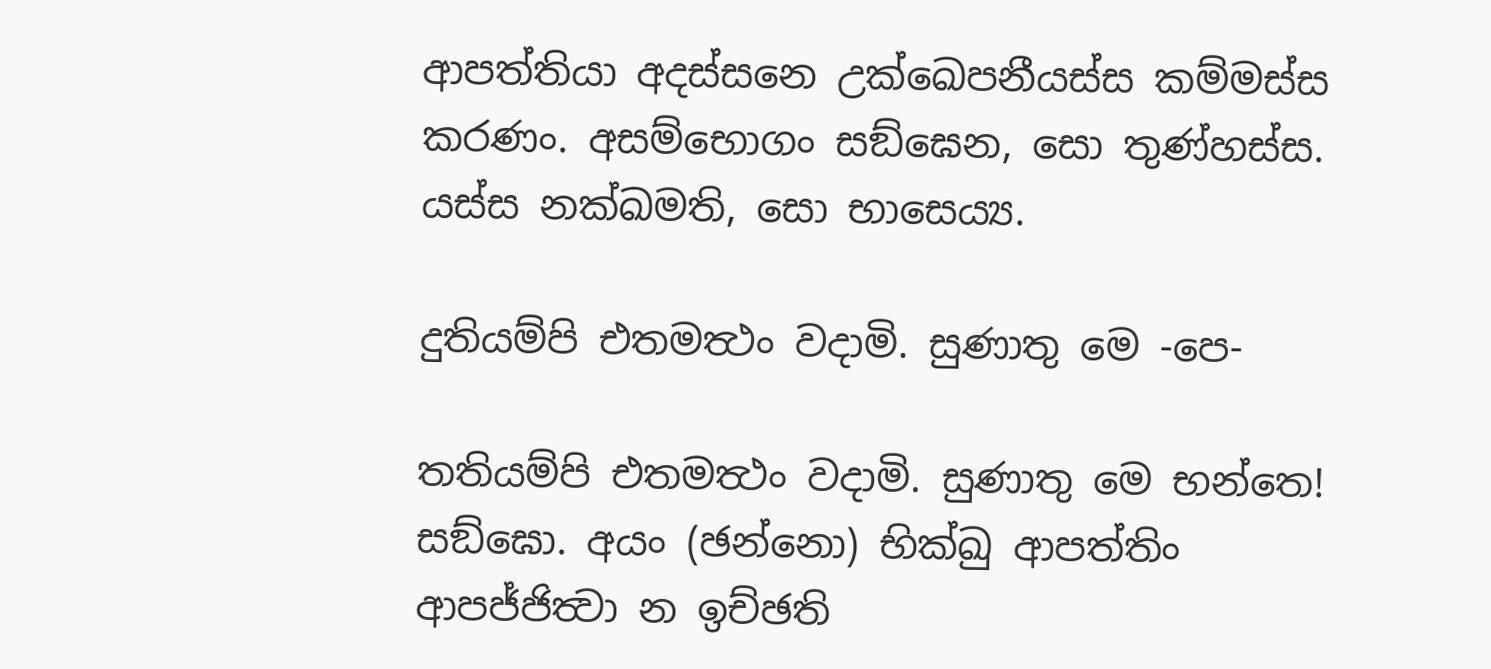ආපත්තියා අදස්සනෙ උක්ඛෙපනීයස්ස කම්මස්ස කරණං. අසම්භොගං සඞ්ඝෙන, සො තුණ්හස්ස. යස්ස නක්ඛමති, සො භාසෙය්‍ය.

දුතියම්පි එතමත්‍ථං වදාමි. සුණාතු මෙ -පෙ-

තතියම්පි එතමත්‍ථං වදාමි. සුණාතු මෙ භන්තෙ! සඞ්ඝො. අයං (ඡන්නො) භික්ඛු ආපත්තිං ආපජ්ජිත්‍වා න ඉච්ඡති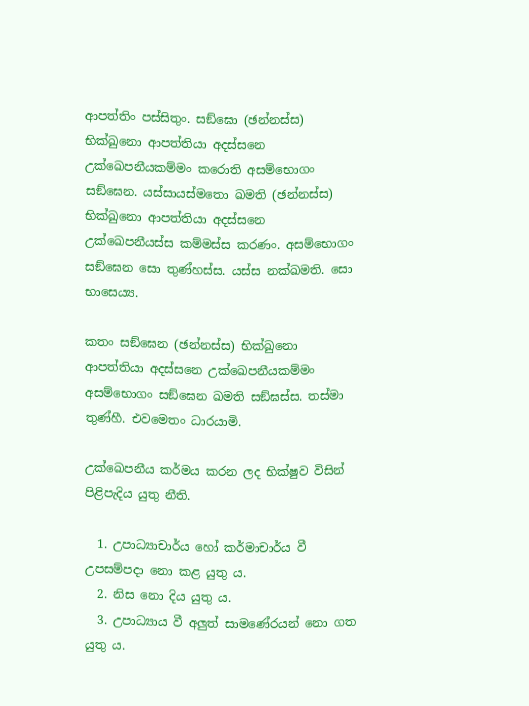ආපත්තිං පස්සිතුං. සඞ්ඝො (ඡන්නස්ස) භික්ඛුනො ආපත්තියා අදස්සනෙ උක්ඛෙපනීයකම්මං කරොති අසම්භොගං සඞ්ඝෙන. යස්සායස්මතො ඛමති (ඡන්නස්ස) භික්ඛුනො ආපත්තියා අදස්සනෙ උක්ඛෙපනීයස්ස කම්මස්ස කරණං. අසම්භොගං සඞ්ඝෙන සො තුණ්හස්ස. යස්ස නක්ඛමති. සො භාසෙය්‍ය.

කතං සඞ්ඝෙන (ඡන්නස්ස) භික්ඛුනො ආපත්තියා අදස්සනෙ උක්ඛෙපනීයකම්මං අසම්භොගං සඞ්ඝෙන ඛමති සඞ්ඝස්ස. තස්මා තුණ්හී. එවමෙතං ධාරයාමි.

උක්ඛෙපනීය කර්මය කරන ලද භික්ෂුව විසින් පිළිපැදිය යුතු නීති.

  1. උපාධ්‍යාචාර්ය හෝ කර්මාචාර්ය වී උපසම්පදා නො කළ යුතු ය.
  2. නිස නො දිය යුතු ය.
  3. උපාධ්‍යාය වී අලුත් සාමණේරයන් නො ගත යුතු ය.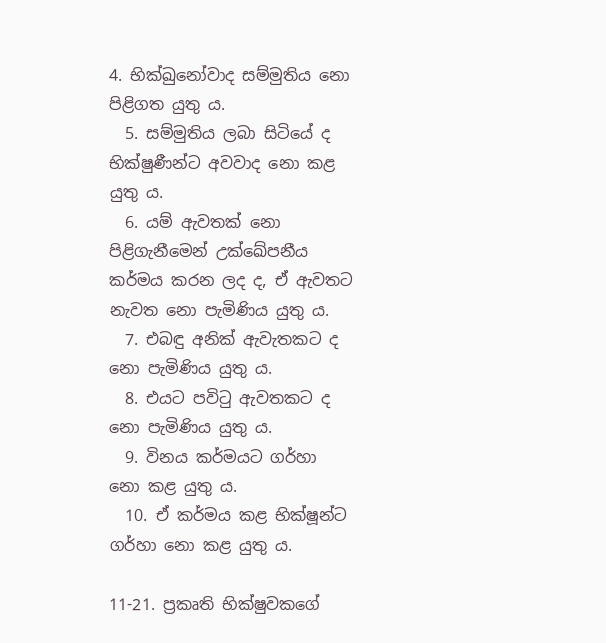4. භික්ඛුනෝවාද සම්මුතිය නො පිළිගත යුතු ය.
  5. සම්මුතිය ලබා සිටියේ ද භික්ෂුණීන්ට අවවාද නො කළ යුතු ය.
  6. යම් ඇවතක් නො පිළිගැනීමෙන් උක්ඛේපනීය කර්මය කරන ලද ද, ඒ ඇවතට නැවත නො පැමිණිය යුතු ය.
  7. එබඳු අනික් ඇවැතකට ද නො පැමිණිය යුතු ය.
  8. එයට පවිටු ඇවතකට ද නො පැමිණිය යුතු ය.
  9. විනය කර්මයට ගර්හා නො කළ යුතු ය.
  10. ඒ කර්මය කළ භික්ෂූන්ට ගර්හා නො කළ යුතු ය.

11-21. ප්‍රකෘති භික්ෂුවකගේ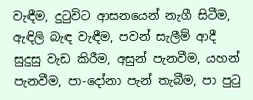වැඳීම, දුටුවිට ආසනයෙන් නැගී සිටීම, ඇඳිලි බැඳ වැඳීම, පවන් සැලීම් ආදී සුදුසු වැඩ කිරීම, අසුන් පැනවීම, යහන් පැනවීම, පා-දෝනා පැන් තැබීම, පා පුටු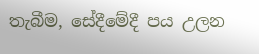තැබීම, සේදීමේදී පය උලන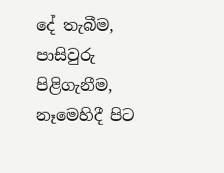දේ තැබීම, පාසිවුරු පිළිගැනීම, නෑමෙහිදී පිට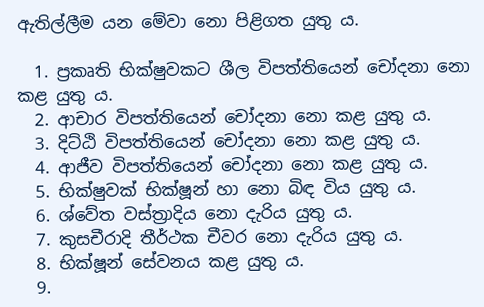ඇතිල්ලීම යන මේවා නො පිළිගත යුතු ය.

  1. ප්‍රකෘති භික්ෂුවකට ශීල විපත්තියෙන් චෝදනා නො කළ යුතු ය.
  2. ආචාර විපත්තියෙන් චෝදනා නො කළ යුතු ය.
  3. දිට්ඨි විපත්තියෙන් චෝදනා නො කළ යුතු ය.
  4. ආජීව විපත්තියෙන් චෝදනා නො කළ යුතු ය.
  5. භික්ෂුවක් භික්ෂූන් හා නො බිඳ විය යුතු ය.
  6. ශ්වේත වස්ත්‍රාදිය නො දැරිය යුතු ය.
  7. කුසචීරාදි තීර්ථක චීවර නො දැරිය යුතු ය.
  8. භික්ෂූන් සේවනය කළ යුතු ය.
  9.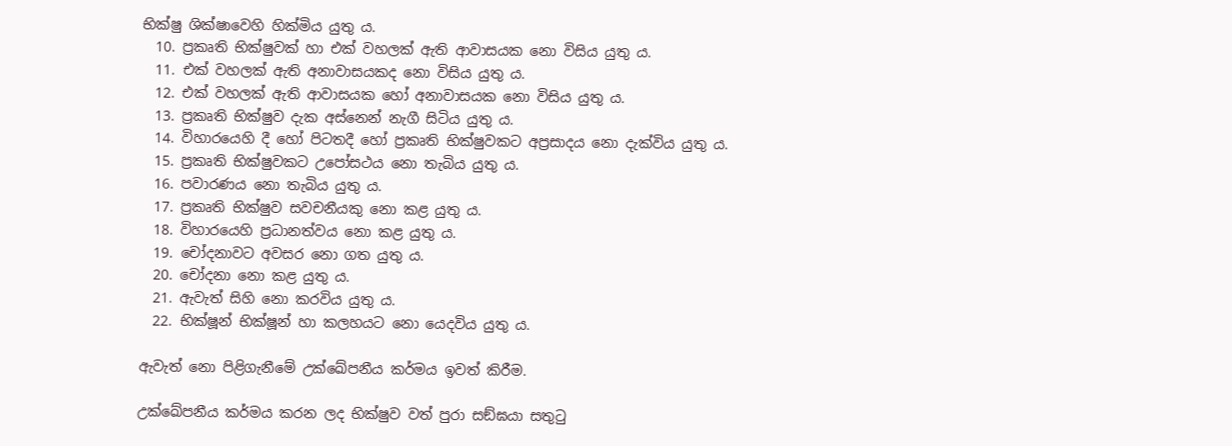භික්ෂු ශික්ෂාවෙහි හික්මිය යුතු ය.
  10. ප්‍රකෘති භික්ෂුවක් හා එක් වහලක් ඇති ආවාසයක නො විසිය යුතු ය.
  11. එක් වහලක් ඇති අනාවාසයකද නො විසිය යුතු ය.
  12. එක් වහලක් ඇති ආවාසයක හෝ අනාවාසයක නො විසිය යුතු ය.
  13. ප්‍රකෘති භික්ෂුව දැක අස්නෙන් නැගී සිටිය යුතු ය.
  14. විහාරයෙහි දී හෝ පිටතදී හෝ ප්‍රකෘති භික්ෂුවකට අප්‍රසාදය නො දැක්විය යුතු ය.
  15. ප්‍රකෘති භික්ෂුවකට උපෝසථය නො තැබිය යුතු ය.
  16. පවාරණය නො තැබිය යුතු ය.
  17. ප්‍රකෘති භික්ෂුව සවචනීයකු නො කළ යුතු ය.
  18. විහාරයෙහි ප්‍රධානත්වය නො කළ යුතු ය.
  19. චෝදනාවට අවසර නො ගත යුතු ය.
  20. චෝදනා නො කළ යුතු ය.
  21. ඇවැත් සිහි නො කරවිය යුතු ය.
  22. භික්ෂූන් භික්ෂූන් හා කලහයට නො යෙදවිය යුතු ය.

ඇවැත් නො පිළිගැනීමේ උක්ඛේපනීය කර්මය ඉවත් කිරීම.

උක්ඛේපනීය කර්මය කරන ලද භික්ෂුව වත් පුරා සඞ්ඝයා සතුටු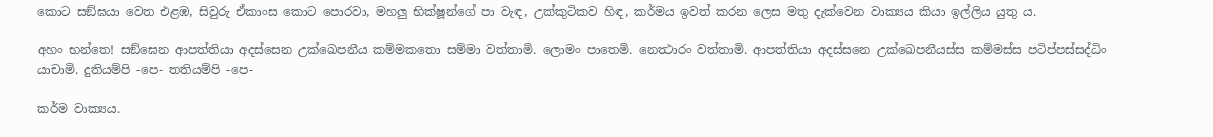කොට සඞ්ඝයා වෙත එළඹ, සිවුරු ඒකාංස කොට පොරවා, මහලු භික්ෂූන්ගේ පා වැඳ, උක්කුටිකව හිඳ, කර්මය ඉවත් කරන ලෙස මතු දැක්වෙන වාක්‍යය කියා ඉල්ලිය යුතු ය.

අහං භන්තෙ! සඞ්ඝෙන ආපත්තියා අදස්සෙන උක්ඛෙපනීය කම්මකතො සම්මා වත්තාමි. ලොමං පාතෙමි. නෙත්‍ථාරං වත්තාමි. ආපත්තියා අදස්සනෙ උක්ඛෙපනීයස්ස කම්මස්ස පටිප්පස්සද්ධිං යාචාමි. දුතියම්පි -පෙ- තතියම්පි -පෙ-

කර්ම වාක්‍යය.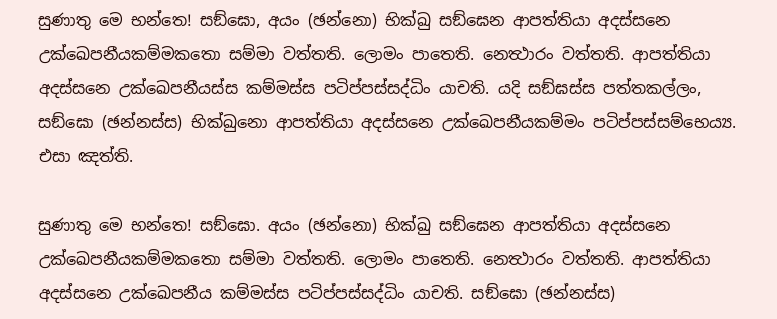සුණාතු මෙ භන්තෙ! සඞ්ඝො, අයං (ඡන්නො) භික්ඛු සඞ්ඝෙන ආපත්තියා අදස්සනෙ උක්ඛෙපනීයකම්මකතො සම්මා වත්තති. ලොමං පාතෙති. නෙත්‍ථාරං වත්තති. ආපත්තියා අදස්සනෙ උක්ඛෙපනීයස්ස කම්මස්ස පටිප්පස්සද්ධිං යාචති. යදි සඞ්ඝස්ස පත්තකල්ලං, සඞ්ඝො (ඡන්නස්ස) භික්ඛුනො ආපත්තියා අදස්සනෙ උක්ඛෙපනීයකම්මං පටිප්පස්සම්භෙය්‍ය. එසා ඤත්ති.

සුණාතු මෙ භන්තෙ! සඞ්ඝො. අයං (ඡන්නො) භික්ඛු සඞ්ඝෙන ආපත්තියා අදස්සනෙ උක්ඛෙපනීයකම්මකතො සම්මා වත්තති. ලොමං පාතෙති. නෙත්‍ථාරං වත්තති. ආපත්තියා අදස්සනෙ උක්ඛෙපනීය කම්මස්ස පටිප්පස්සද්ධිං යාචති. සඞ්ඝො (ඡන්නස්ස)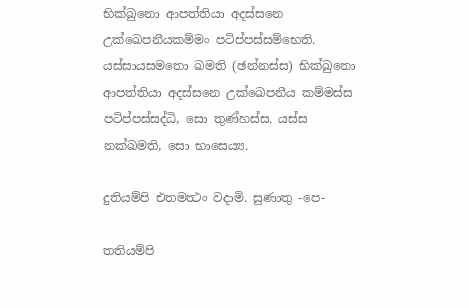භික්ඛුනො ආපත්තියා අදස්සනෙ උක්ඛෙපනීයකම්මං පටිප්පස්සම්භෙති. යස්සායසමතො ඛමති (ඡන්නස්ස) භික්ඛුනො ආපත්තියා අදස්සනෙ උක්ඛෙපනීය කම්මස්ස පටිප්පස්සද්ධි, සො තුණ්හස්ස. යස්ස නක්ඛමති, සො භාසෙය්‍ය.

දුතියම්පි එතමත්‍ථං වදාමි. සුණාතු -පෙ-

තතියම්පි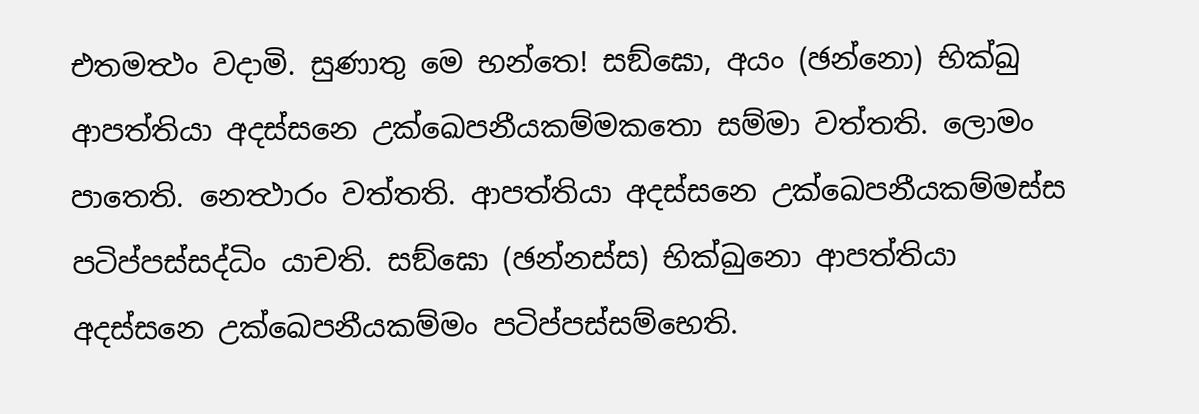එතමත්‍ථං වදාමි. සුණාතු මෙ භන්තෙ! සඞ්ඝො, අයං (ඡන්නො) භික්ඛු ආපත්තියා අදස්සනෙ උක්ඛෙපනීයකම්මකතො සම්මා වත්තති. ලොමං පාතෙති. නෙත්‍ථාරං වත්තති. ආපත්තියා අදස්සනෙ උක්ඛෙපනීයකම්මස්ස පටිප්පස්සද්ධිං යාචති. සඞ්ඝො (ඡන්නස්ස) භික්ඛුනො ආපත්තියා අදස්සනෙ උක්ඛෙපනීයකම්මං පටිප්පස්සම්භෙති.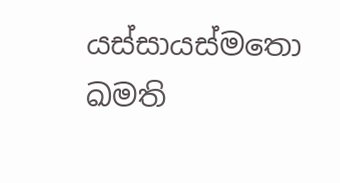යස්සායස්මතො ඛමති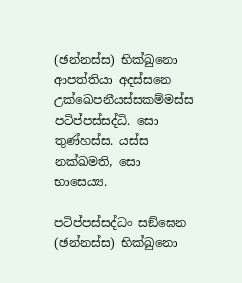(ඡන්නස්ස) භික්ඛුනො ආපත්තියා අදස්සනෙ උක්ඛෙපනීයස්සකම්මස්ස පටිප්පස්සද්ධි. සො තුණ්හස්ස. යස්ස නක්ඛමති, සො භාසෙය්‍ය.

පටිප්පස්සද්ධං සඞ්ඝෙන (ඡන්නස්ස) භික්ඛුනො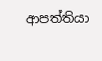ආපත්තියා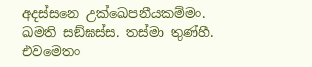අදස්සනෙ උක්ඛෙපනීයකම්මං. ඛමති සඞ්ඝස්ස. තස්මා තුණ්හී. එවමෙතං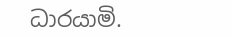ධාරයාමි.